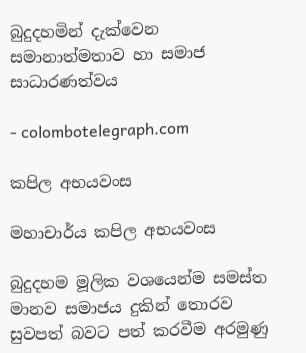බුදුදහමින් දැක්වෙන සමානාත්මතාව හා සමාජ සාධාරණත්වය

- colombotelegraph.com

කපිල අභයවංස

මහාචාර්ය කපිල අභයවංස

බුදුදහම මූලික වශයෙන්ම සමස්ත මානව සමාජය දුකින් තොරව සුවපත් බවට පත් කරවීම අරමුණු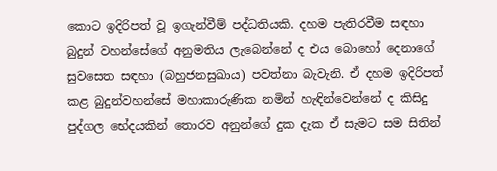කොට ඉදිරිපත් වූ ඉගැන්වීම් පද්ධතියකි. දහම පැතිරවීම සඳහා බුදුන් වහන්සේගේ අනුමතිය ලැබෙන්නේ ද එය බොහෝ දෙනාගේ සුවසෙත සඳහා (බහුජනසුඛාය) පවත්නා බැවැනි. ඒ දහම ඉදිරිපත් කළ බුදුන්වහන්සේ මහාකාරුණික නමින් හැඳින්වෙන්නේ ද කිසිදු පුද්ගල භේදයකින් තොරව අනුන්ගේ දුක දැක ඒ සැමට සම සිතින්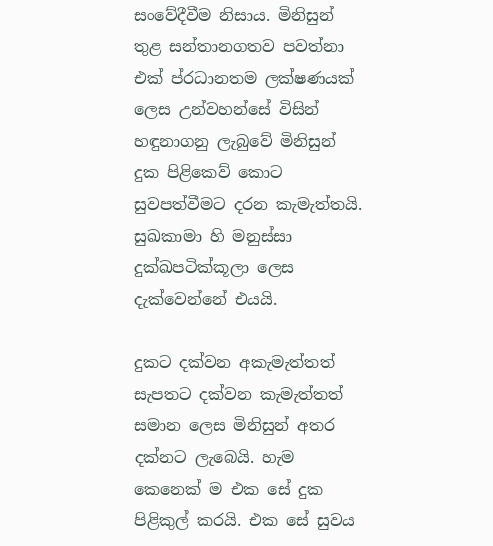සංවේදීවීම නිසාය. මිනිසුන් තුළ සන්තානගතව පවත්නා එක් ප්රධානතම ලක්ෂණයක් ලෙස උන්වහන්සේ විසින් හඳුනාගනු ලැබුවේ මිනිසුන් දුක පිළිකෙව් කොට සුවපත්වීමට දරන කැමැත්තයි. සුඛකාමා හි මනුස්සා දුක්ඛපටික්කූලා ලෙස දැක්වෙන්නේ එයයි.

දුකට දක්වන අකැමැත්තත් සැපතට දක්වන කැමැත්තත්  සමාන ලෙස මිනිසුන් අතර දක්නට ලැබෙයි. හැම කෙනෙක් ම එක සේ දුක පිළිකුල් කරයි. එක සේ සුවය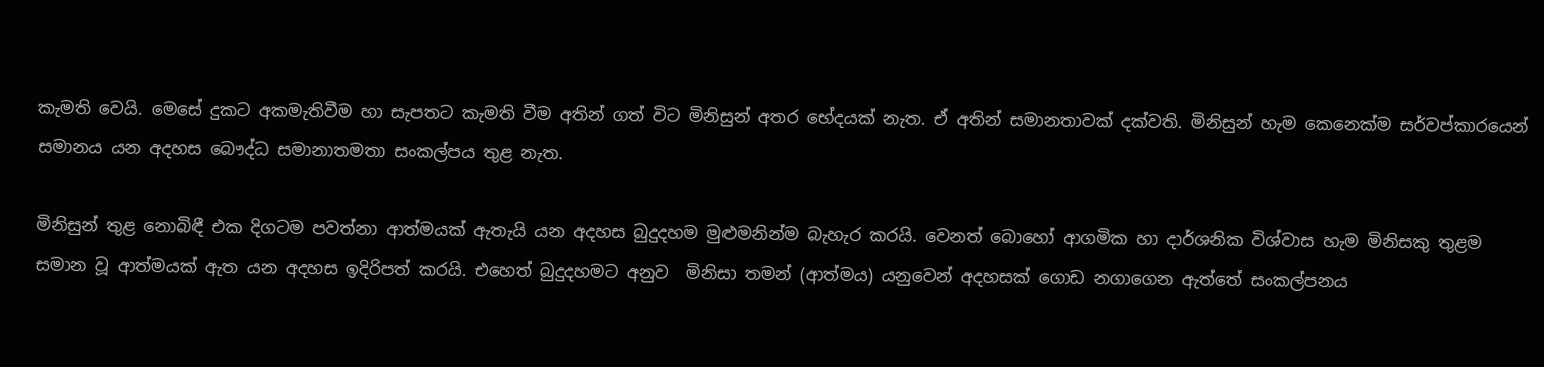කැමති වෙයි. මෙසේ දුකට අකමැතිවීම හා සැපතට කැමති වීම අතින් ගත් විට මිනිසුන් අතර භේදයක් නැත. ඒ අතින් සමානතාවක් දක්වති. මිනිසුන් හැම කෙනෙක්ම සර්වප්කාරයෙන් සමානය යන අදහස බෞද්ධ සමානාතමතා සංකල්පය තුළ නැත.

මිනිසුන් තුළ නොබිඳී එක දිගටම පවත්නා ආත්මයක් ඇතැයි යන අදහස බුදුදහම මුළුමනින්ම බැහැර කරයි. වෙනත් බොහෝ ආගමික හා දාර්ශනික විශ්වාස හැම මිනිසකු තුළම සමාන වූ ආත්මයක් ඇත යන අදහස ඉදිරිපත් කරයි. එහෙත් බුදුදහමට අනුව  මිනිසා තමන් (ආත්මය) යනුවෙන් අදහසක් ගොඩ නගාගෙන ඇත්තේ සංකල්පනය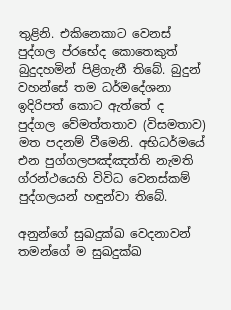තුළිනි. එකිනෙකාට වෙනස් පුද්ගල ප්රභේද කොතෙකුත් බුදුදහමින් පිළිගැනී තිබේ. බුදුන් වහන්සේ තම ධර්මදේශනා ඉදිරිපත් කොට ඇත්තේ ද පුද්ගල වේමත්තතාව (විසමතාව) මත පදනම් වීමෙනි. අභිධර්මයේ එන පුග්ගලපඤ්ඤත්ති නැමති ග්රන්ථයෙහි විවිධ වෙනස්කම් පුද්ගලයන් හඳුන්වා තිබේ.

අනුන්ගේ සුඛදුක්ඛ වෙදනාවන් තමන්ගේ ම සුඛදුක්ඛ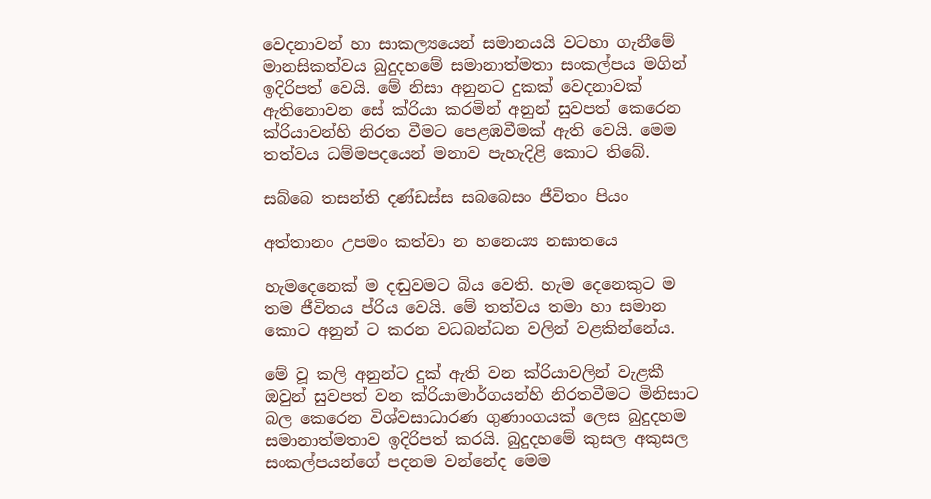වෙදනාවන් හා සාකල්‍යයෙන් සමානයයි වටහා ගැනීමේ මානසිකත්වය බුදුදහමේ සමානාත්මතා සංකල්පය මගින් ඉදිරිපත් වෙයි. මේ නිසා අනුනට දුකක් වෙදනාවක් ඇතිනොවන සේ ක්රියා කරමින් අනුන් සුවපත් කෙරෙන ක්රියාවන්හි නිරත වීමට පෙළඹවීමක් ඇති වෙයි. මෙම තත්වය ධම්මපදයෙන් මනාව පැහැදිළි කොට තිබේ.

සබ්බෙ තසන්ති දණ්ඩස්ස සබබෙසං ජීවිතං පියං

අත්තානං උපමං කත්වා න හනෙය්‍ය නඝාතයෙ

හැමදෙනෙක් ම දඬුවමට බිය වෙති. හැම දෙනෙකුට ම තම ජීවිතය ප්රිය වෙයි. මේ තත්වය තමා හා සමාන කොට අනුන් ට කරන වධබන්ධන වලින් වළකින්නේය.

මේ වූ කලි අනුන්ට දුක් ඇති වන ක්රියාවලින් වැළකී ඔවුන් සුවපත් වන ක්රියාමාර්ගයන්හි නිරතවීමට මිනිසාට බල කෙරෙන විශ්වසාධාරණ ගුණාංගයක් ලෙස බුදුදහම සමානාත්මතාව ඉදිරිපත් කරයි. බුදුදහමේ කුසල අකුසල සංකල්පයන්ගේ පදනම වන්නේද මෙම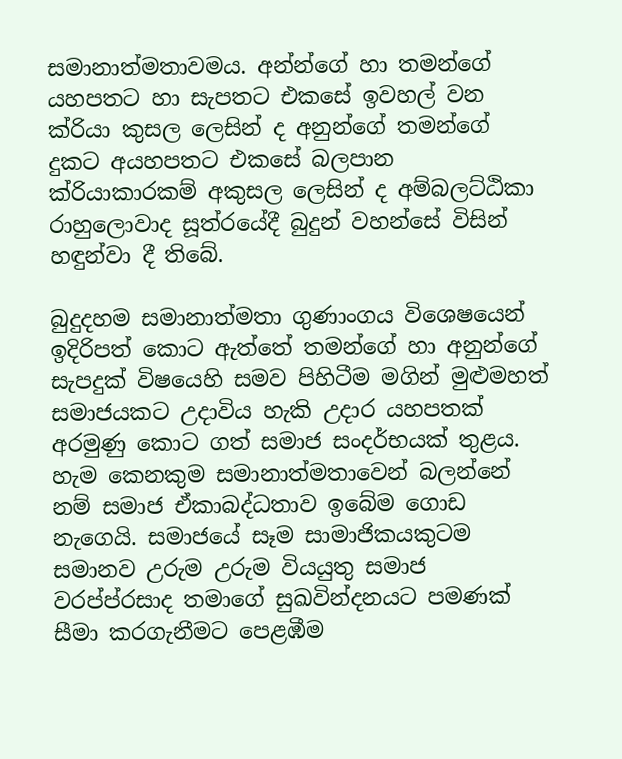සමානාත්මතාවමය. අන්න්ගේ හා තමන්ගේ යහපතට හා සැපතට එකසේ ඉවහල් වන ක්රියා කුසල ලෙසින් ද අනුන්ගේ තමන්ගේ දුකට අයහපතට එකසේ බලපාන ක්රියාකාරකම් අකුසල ලෙසින් ද අම්බලට්ඨිකා රාහුලොවාද සූත්රයේදී බුදුන් වහන්සේ විසින් හඳුන්වා දී තිබේ.

බුදුදහම සමානාත්මතා ගුණාංගය විශෙෂයෙන් ඉදිරිපත් කොට ඇත්තේ තමන්ගේ හා අනුන්ගේ සැපදුක් විෂයෙහි සමව පිහිටීම මගින් මුළුමහත් සමාජයකට උදාවිය හැකි උදාර යහපතක් අරමුණු කොට ගත් සමාජ සංදර්භයක් තුළය. හැම කෙනකුම සමානාත්මතාවෙන් බලන්නේ නම් සමාජ ඒකාබද්ධතාව ඉබේම ගොඩ නැගෙයි. සමාජයේ සෑම සාමාජිකයකුටම සමානව උරුම උරුම වියයුතු සමාජ වරප්ප්රසාද තමාගේ සුඛවින්දනයට පමණක් සීමා කරගැනීමට පෙළඹීම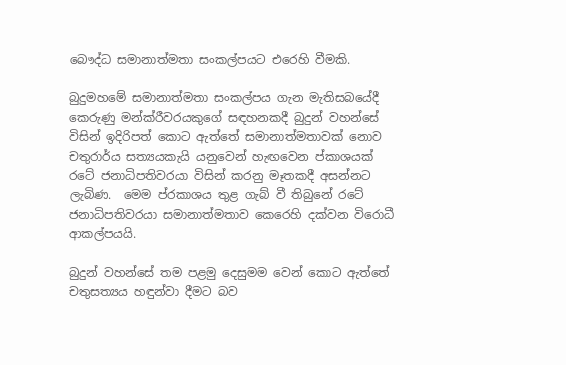බෞද්ධ සමානාත්මතා සංකල්පයට එරෙහි වීමකි.

බුදුමහමේ සමානාත්මතා සංකල්පය ගැන මැතිසබයේදී කෙරුණු මන්ක්රීවරයකුගේ සඳහනකදී බුදුන් වහන්සේ විසින් ඉදිරිපත් කොට ඇත්තේ සමානාත්මතාවක් නොව චතුරාර්ය සත්‍යයකැයි යනුවෙන් හැඟවෙන ප්කාශයක් රටේ ජනාධිපතිවරයා විසින් කරනු මෑතකදී අසන්නට ලැබිණ.  මෙම ප්රකාශය තුළ ගැබ් වී තිබුනේ රටේ ජනාධිපතිවරයා සමානාත්මතාව කෙරෙහි දක්වන විරොධී ආකල්පයයි.

බුදුන් වහන්සේ තම පළමු දෙසුමම වෙන් කොට ඇත්තේ චතුසත්‍යය හඳුන්වා දීමට බව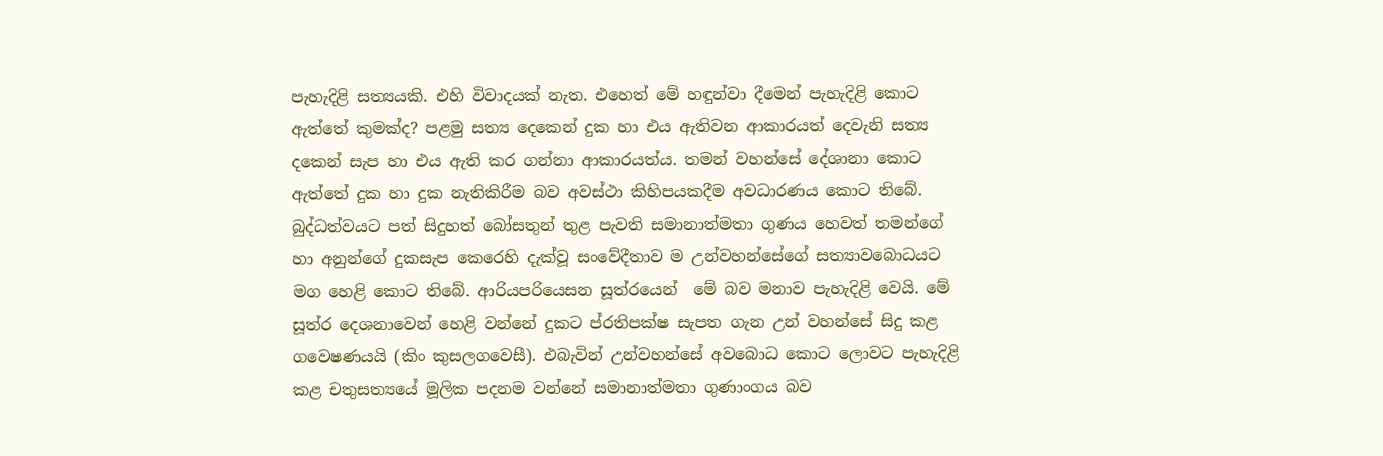පැහැදිළි සත්‍යයකි. එහි විවාදයක් නැත. එහෙත් මේ හඳුන්වා දීමෙන් පැහැදිළි කොට ඇත්තේ කුමක්ද? පළමු සත්‍ය දෙකෙන් දුක හා එය ඇතිවන ආකාරයත් දෙවැනි සත්‍ය දකෙන් සැප හා එය ඇති කර ගන්නා ආකාරයත්ය. තමන් වහන්සේ දේශානා කොට ඇත්තේ දුක හා දුක නැතිකිරීම බව අවස්ථා කිහිපයකදීම අවධාරණය කොට තිබේ. බුද්ධත්වයට පත් සිදුහත් බෝසතුන් තුළ පැවති සමානාත්මතා ගුණය හෙවත් තමන්ගේ හා අනුන්ගේ දුකසැප කෙරෙහි දැක්වූ සංවේදීතාව ම උන්වහන්සේගේ සත්‍යාවබොධයට මග හෙළි කොට තිබේ. ආරියපරියෙසන සූත්රයෙන්  මේ බව මනාව පැහැදිළි වෙයි. මේ සූත්ර දෙශනාවෙන් හෙළි වන්නේ දුකට ප්රතිපක්ෂ සැපත ගැන උන් වහන්සේ සිදු කළ ගවෙෂණයයි (කිං කුසලගවෙසී). එබැවින් උන්වහන්සේ අවබොධ කොට ලොවට පැහැදිළි කළ චතුසත්‍යයේ මූලික පදනම වන්නේ සමානාත්මතා ගුණාංගය බව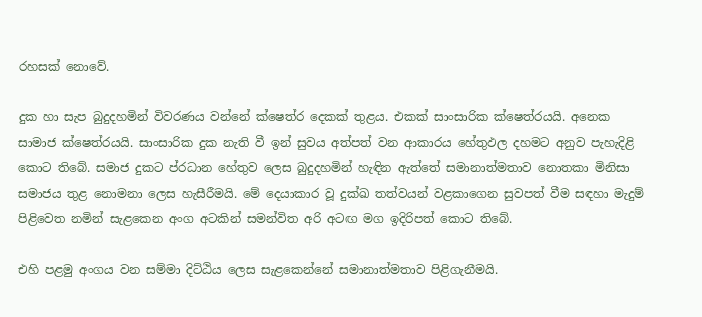රහසක් නොවේ.

දුක හා සැප බුදුදහමින් විවරණය වන්නේ ක්ෂෙත්ර දෙකක් තුළය. එකක් සාංසාරික ක්ෂෙත්රයයි. අනෙක සාමාජ ක්ෂෙත්රයයි. සාංසාරික දුක නැති වී ඉන් සුවය අත්පත් වන ආකාරය හේතුඵල දහමට අනුව පැහැදිළි කොට තිබේ. සමාජ දුකට ප්රධාන හේතුව ලෙස බුදුදහමින් හැඳින ඇත්තේ සමානාත්මතාව නොතකා මිනිසා සමාජය තුළ නොමනා ලෙස හැසීරීමයි. මේ දෙයාකාර වූ දුක්ඛ තත්වයන් වළකාගෙන සුවපත් වීම සඳහා මැදුම් පිළිවෙත නමින් සැළකෙන අංග අටකින් සමන්විත අරි අටඟ මග ඉදිරිපත් කොට තිබේ.

එහි පළමු අංගය වන සම්මා දිට්ඨිය ලෙස සැළකෙන්නේ සමානාත්මතාව පිළිගැනීමයි.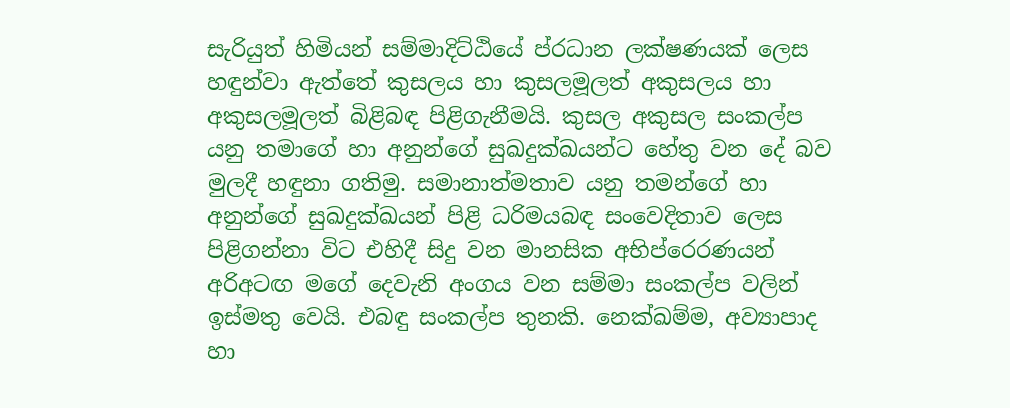සැරියුත් හිමියන් සම්මාදිට්ඨියේ ප්රධාන ලක්ෂණයක් ලෙස හඳුන්වා ඇත්තේ කුසලය හා කුසලමූලත් අකුසලය හා අකුසලමූලත් බිළිබඳ පිළිගැනීමයි. කුසල අකුසල සංකල්ප යනු තමාගේ හා අනුන්ගේ සුඛදුක්ඛයන්ට හේතු වන දේ බව මුලදී හඳුනා ගතිමු. සමානාත්මතාව යනු තමන්ගේ හා අනුන්ගේ සුඛදුක්ඛයන් පිළි ධරිමයබඳ සංවෙදිතාව ලෙස පිළිගන්නා විට එහිදී සිදු වන මානසික අභිප්රෙරණයන් අරිඅටඟ මගේ දෙවැනි අංගය වන සම්මා සංකල්ප වලින් ඉස්මතු වෙයි. එබඳු සංකල්ප තුනකි. නෙක්ඛම්ම, අව්‍යාපාද හා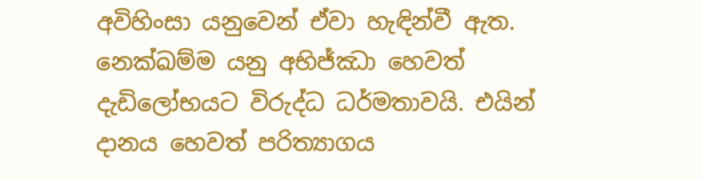අවිහිංසා යනුවෙන් ඒවා හැඳින්වී ඇත. නෙක්ඛම්ම යනු අභිජ්ඣා හෙවත් දැඩිලෝභයට විරුද්ධ ධර්මතාවයි. එයින් දානය හෙවත් පරිත්‍යාගය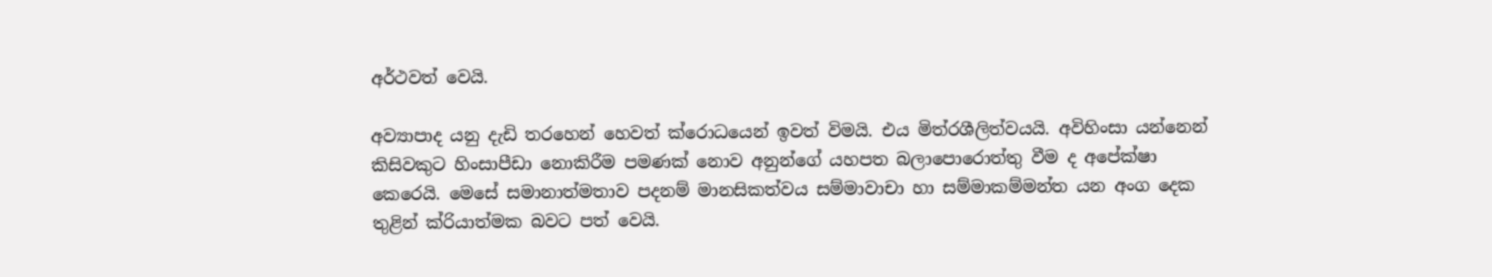අර්ථවත් වෙයි.

අව්‍යාපාද යනු දැඩි තරහෙන් හෙවත් ක්රොධයෙන් ඉවත් විමයි. එය මිත්රශීලිත්වයයි. අවිහිංසා යන්නෙන් කිසිවකුට හිංසාපීඩා නොකිරීම පමණක් නොව අනුන්ගේ යහපත බලාපොරොත්තු වීම ද අපේක්ෂා කෙරෙයි. මෙසේ සමානාත්මතාව පදනම් මානසිකත්වය සම්මාවාචා හා සම්මාකම්මන්ත යන අංග දෙක තුළින් ක්රියාත්මක බවට පත් වෙයි.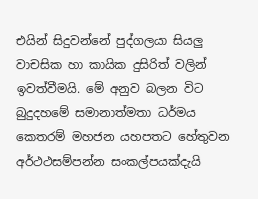එයින් සිදුවන්නේ පුද්ගලයා සියලු වාචසික හා කායික දුසිරිත් වලින් ඉවත්වීමයි. මේ අනුව බලන විට බුදුදහමේ සමානාත්මතා ධර්මය කෙතරම් මහජන යහපතට හේතුවන අර්ථථසම්පන්න සංකල්පයක්දැයි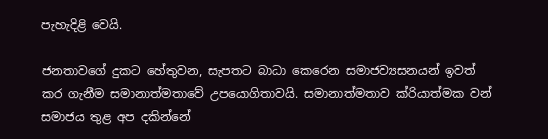පැහැදිළි වෙයි.

ජනතාවගේ දුකට හේතුවන, සැපතට බාධා කෙරෙන සමාජව්‍යසනයන් ඉවත් කර ගැනීම සමානාත්මතාවේ උපයොගිතාවයි. සමානාත්මතාව ක්රියාත්මක වන් සමාජය තුළ අප දකින්නේ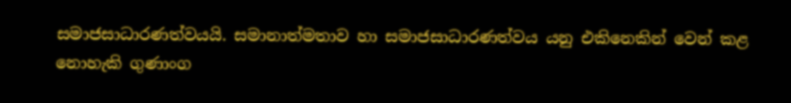සමාජසාධාරණත්වයයි. සමානාත්මතාව හා සමාජසාධාරණත්වය යනු එකිනෙකින් වෙන් කළ නොහැකි ගුණාංග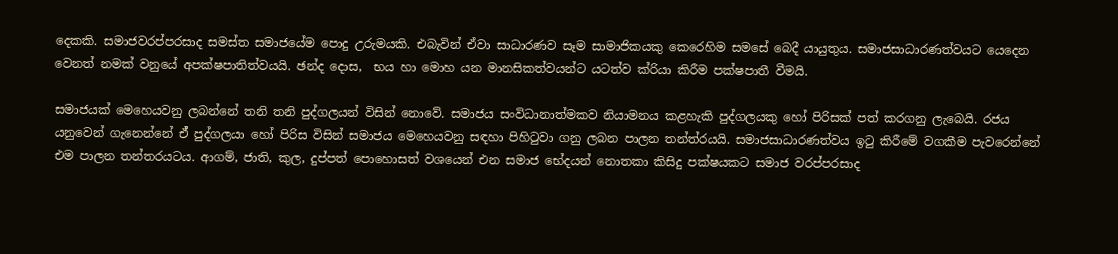දෙකකි. සමාජවරප්පරසාද සමස්ත සමාජයේම පොදු උරුමයකි. එබැවින් ඒවා සාධාරණව සෑම සාමාජිකයකු කෙරෙහිම සමසේ බෙදී යායුතුය. සමාජසාධාරණත්වයට යෙදෙන වෙනත් නමක් වනුයේ අපක්ෂපාතිත්වයයි. ඡන්ද දොස,  භය හා මොහ යන මානසිකත්වයන්ට යටත්ව ක්රියා කිරීම පක්ෂපාතී වීමයි.

සමාජයක් මෙහෙයවනු ලබන්නේ තනි තනි පුද්ගලයන් විසින් නොවේ. සමාජය සංවිධානාත්මකව නියාමනය කළහැකි පුද්ගලයකු හෝ පිරිසක් පත් කරගනු ලැබෙයි. රජය යනුවෙන් ගැනෙන්නේ ඒ් පුද්ගලයා හෝ පිරිස විසින් සමාජය මෙහෙයවනු සඳහා පිහිටුවා ගනු ලබන පාලන තන්ත්රයයි. සමාජසාධාරණත්වය ඉටු කිරීමේ වගකීම පැවරෙන්නේ එම පාලන තන්තරයටය. ආගම්, ජාති, කුල, දුප්පත් පොහොසත් වශයෙන් එන සමාජ භේදයන් නොතකා කිසිදු පක්ෂයකට සමාජ වරප්පරසාද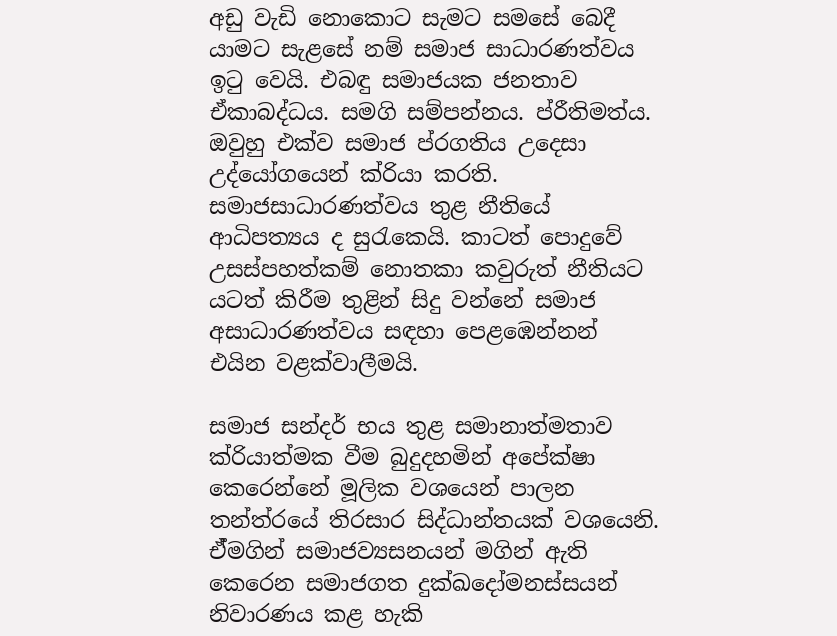අඩු වැඩි නොකොට සැමට සමසේ බෙදී යාමට සැළසේ නම් සමාජ සාධාරණත්වය ඉටු වෙයි. එබඳු සමාජයක ජනතාව ඒකාබද්ධය. සමගි සම්පන්නය. ප්රීතිමත්ය. ඔවුහු එක්ව සමාජ ප්රගතිය උදෙසා උද්යෝගයෙන් ක්රියා කරති. සමාජසාධාරණත්වය තුළ නීතියේ ආධිපත්‍යය ද සුරැකෙයි. කාටත් පොදුවේ උසස්පහත්කම් නොතකා කවුරුත් නීතියට යටත් කිරීම තුළින් සිදු වන්නේ සමාජ අසාධාරණත්වය සඳහා පෙළඹෙන්නන් එයින වළක්වාලීමයි.

සමාජ සන්දර් භය තුළ සමානාත්මතාව ක්රියාත්මක වීම බුදුදහමින් අපේක්ෂා කෙරෙන්නේ මූලික වශයෙන් පාලන තන්ත්රයේ තිරසාර සිද්ධාන්තයක් වශයෙනි. ඒ්මගින් සමාජව්‍යසනයන් මගින් ඇති කෙරෙන සමාජගත දුක්ඛදෝමනස්සයන් නිවාරණය කළ හැකි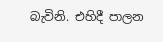බැවිනි. එහිදී පාලන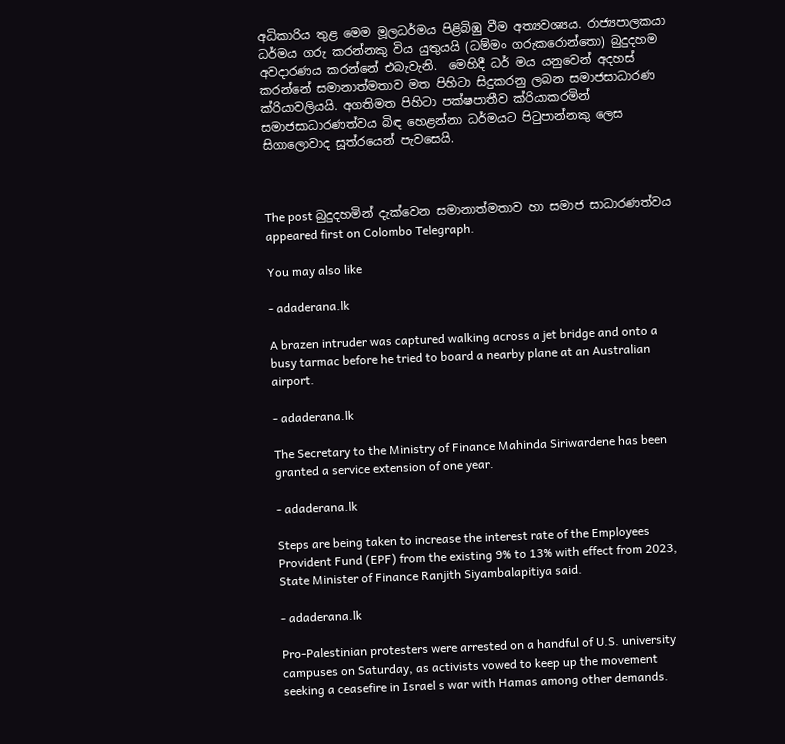අධිකාරිය තුළ මෙම මූලධර්මය පිළිබිඹු වීම අත්‍යවශ්‍යය. රාජ්‍යපාලකයා ධර්මය ගරු කරන්නකු විය යුතුයයි (ධම්මං ගරුකරොන්තො) බුදුදහම අවදාරණය කරන්නේ එබැවැනි.  මෙහිදී ධර් මය යනුවෙන් අදහස් කරන්නේ සමානාත්මතාව මත පිහිටා සිදුකරනු ලබන සමාජසාධාරණ ක්රියාවලියයි. අගතිමත පිහිටා පක්ෂපාතීව ක්රියාකරමින් සමාජසාධාරණත්වය බිඳ හෙළන්නා ධර්මයට පිටුපාන්නකු ලෙස සිගාලොවාද සූත්රයෙන් පැවසෙයි.



The post බුදුදහමින් දැක්වෙන සමානාත්මතාව හා සමාජ සාධාරණත්වය appeared first on Colombo Telegraph.

You may also like

- adaderana.lk

A brazen intruder was captured walking across a jet bridge and onto a busy tarmac before he tried to board a nearby plane at an Australian airport.

- adaderana.lk

The Secretary to the Ministry of Finance Mahinda Siriwardene has been granted a service extension of one year.

- adaderana.lk

Steps are being taken to increase the interest rate of the Employees Provident Fund (EPF) from the existing 9% to 13% with effect from 2023, State Minister of Finance Ranjith Siyambalapitiya said.

- adaderana.lk

Pro-Palestinian protesters were arrested on a handful of U.S. university campuses on Saturday, as activists vowed to keep up the movement seeking a ceasefire in Israel s war with Hamas among other demands.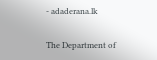- adaderana.lk

The Department of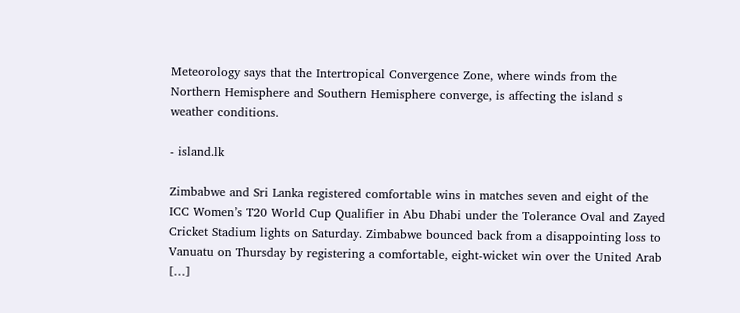Meteorology says that the Intertropical Convergence Zone, where winds from the Northern Hemisphere and Southern Hemisphere converge, is affecting the island s weather conditions.

- island.lk

Zimbabwe and Sri Lanka registered comfortable wins in matches seven and eight of the ICC Women’s T20 World Cup Qualifier in Abu Dhabi under the Tolerance Oval and Zayed Cricket Stadium lights on Saturday. Zimbabwe bounced back from a disappointing loss to Vanuatu on Thursday by registering a comfortable, eight-wicket win over the United Arab […]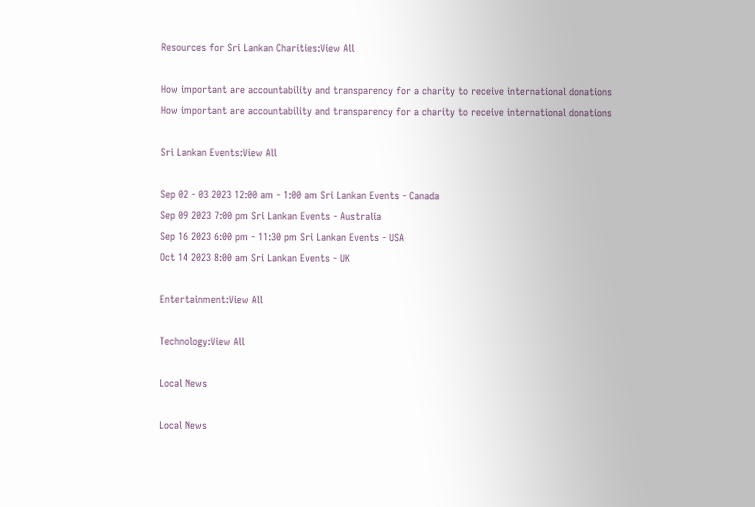Resources for Sri Lankan Charities:View All

How important are accountability and transparency for a charity to receive international donations
How important are accountability and transparency for a charity to receive international donations

Sri Lankan Events:View All

Sep 02 - 03 2023 12:00 am - 1:00 am Sri Lankan Events - Canada
Sep 09 2023 7:00 pm Sri Lankan Events - Australia
Sep 16 2023 6:00 pm - 11:30 pm Sri Lankan Events - USA
Oct 14 2023 8:00 am Sri Lankan Events - UK

Entertainment:View All

Technology:View All

Local News

Local News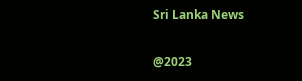Sri Lanka News

@2023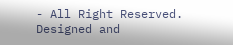- All Right Reserved. Designed and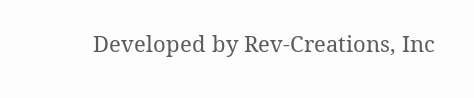Developed by Rev-Creations, Inc